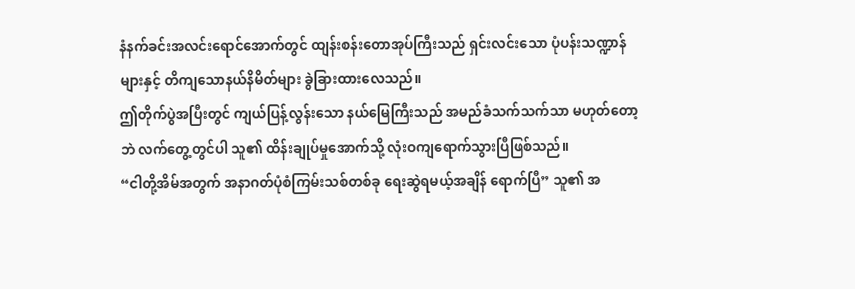နံနက်ခင်းအလင်းရောင်အောက်တွင် ထျန်းစန်းတောအုပ်ကြီးသည် ရှင်းလင်းသော ပုံပန်းသဏ္ဍာန်များနှင့် တိကျသောနယ်နိမိတ်များ ခွဲခြားထားလေသည်။
ဤတိုက်ပွဲအပြီးတွင် ကျယ်ပြန့်လွန်းသော နယ်မြေကြီးသည် အမည်ခံသက်သက်သာ မဟုတ်တော့ဘဲ လက်တွေ့တွင်ပါ သူ၏ ထိန်းချုပ်မှုအောက်သို့ လုံးဝကျရောက်သွားပြီဖြစ်သည်။
“ငါတို့အိမ်အတွက် အနာဂတ်ပုံစံကြမ်းသစ်တစ်ခု ရေးဆွဲရမယ့်အချိန် ရောက်ပြီ” သူ၏ အ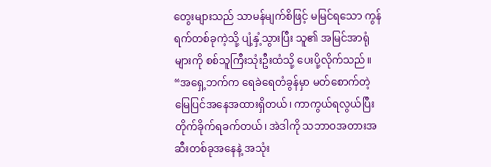တွေးများသည် သာမန်မျက်စိဖြင့် မမြင်ရသော ကွန်ရက်တစ်ခုကဲ့သို့ ပျံ့နှံ့သွားပြီး သူ၏ အမြင်အာရုံများကို စစ်သူကြီးသုံးဦးထံသို့ ပေးပို့လိုက်သည်။
“အရှေ့ဘက်က ရေခဲရေတံခွန်မှာ မတ်စောက်တဲ့ မြေပြင်အနေအထားရှိတယ်၊ ကာကွယ်ရလွယ်ပြီး တိုက်ခိုက်ရခက်တယ်၊ အဲဒါကို သဘာဝအတားအဆီးတစ်ခုအနေနဲ့ အသုံး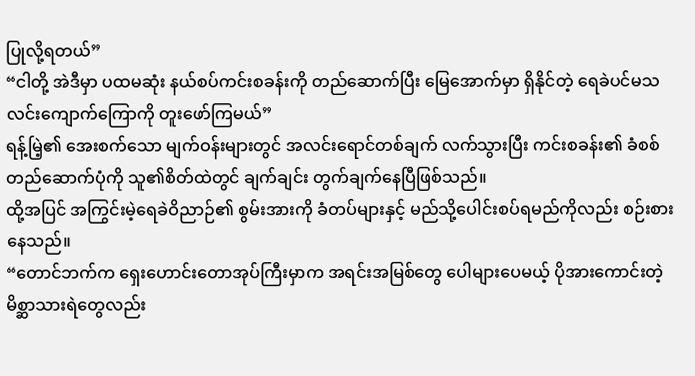ပြုလို့ရတယ်”
“ငါတို့ အဲဒီမှာ ပထမဆုံး နယ်စပ်ကင်းစခန်းကို တည်ဆောက်ပြီး မြေအောက်မှာ ရှိနိုင်တဲ့ ရေခဲပင်မသလင်းကျောက်ကြောကို တူးဖော်ကြမယ်”
ရန့်မြဲ့၏ အေးစက်သော မျက်ဝန်းများတွင် အလင်းရောင်တစ်ချက် လက်သွားပြီး ကင်းစခန်း၏ ခံစစ်တည်ဆောက်ပုံကို သူ၏စိတ်ထဲတွင် ချက်ချင်း တွက်ချက်နေပြီဖြစ်သည်။
ထို့အပြင် အကြွင်းမဲ့ရေခဲဝိညာဉ်၏ စွမ်းအားကို ခံတပ်များနှင့် မည်သို့ပေါင်းစပ်ရမည်ကိုလည်း စဉ်းစားနေသည်။
“တောင်ဘက်က ရှေးဟောင်းတောအုပ်ကြီးမှာက အရင်းအမြစ်တွေ ပေါများပေမယ့် ပိုအားကောင်းတဲ့ မိစ္ဆာသားရဲတွေလည်း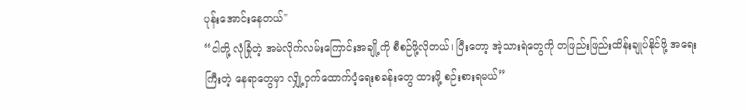ပုန်းအောင်းနေတယ်"
“ငါတို့ လုံခြုံတဲ့ အမဲလိုက်လမ်းကြောင်းအချို့ကို စီစဉ်ဖို့လိုတယ်၊ ပြီးတော့ အဲ့သားရဲတွေကို တဖြည်းဖြည်းထိန်းချုပ်နိုင်ဖို့ အရေးကြီးတဲ့ နေရာတွေမှာ လျှို့ဝှက်ထောက်ပံ့ရေးစခန်းတွေ ထားဖို့ စဉ်းစားရမယ်”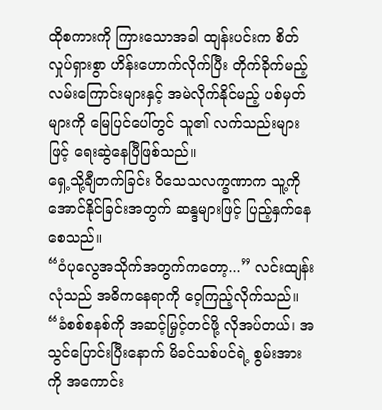ထိုစကားကို ကြားသောအခါ ထျန်းပင်းက စိတ်လှုပ်ရှားစွာ ဟိန်းဟောက်လိုက်ပြီး တိုက်ခိုက်မည့် လမ်းကြောင်းများနှင့် အမဲလိုက်နိုင်မည့် ပစ်မှတ်များကို မြေပြင်ပေါ်တွင် သူ၏ လက်သည်းများဖြင့် ရေးဆွဲနေပြီဖြစ်သည်။
ရှေ့သို့ချီတက်ခြင်း ဝိသေသလက္ခဏာက သူ့ကို အောင်နိုင်ခြင်းအတွက် ဆန္ဒများဖြင့် ပြည့်နှက်နေစေသည်။
“ဝံပုလွေအသိုက်အတွက်ကတော့...” လင်းထျန်းလုံသည် အဓိကနေရာကို ဝေ့ကြည့်လိုက်သည်။
“ခံစစ်စနစ်ကို အဆင့်မြှင့်တင်ဖို့ လိုအပ်တယ်၊ အသွင်ပြောင်းပြီးနောက် မိခင်သစ်ပင်ရဲ့ စွမ်းအားကို အကောင်း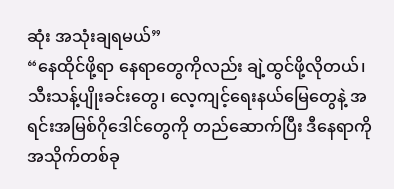ဆုံး အသုံးချရမယ်”
“နေထိုင်ဖို့ရာ နေရာတွေကိုလည်း ချဲ့ထွင်ဖို့လိုတယ်၊ သီးသန့်ပျိုးခင်းတွေ၊ လေ့ကျင့်ရေးနယ်မြေတွေနဲ့ အရင်းအမြစ်ဂိုဒေါင်တွေကို တည်ဆောက်ပြီး ဒီနေရာကို အသိုက်တစ်ခု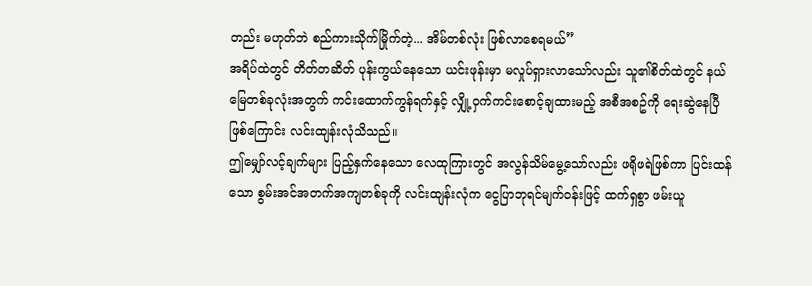တည်း မဟုတ်ဘဲ စည်ကားသိုက်မြိုက်တဲ့... အိမ်တစ်လုံး ဖြစ်လာစေရမယ်”
အရိပ်ထဲတွင် တိတ်တဆိတ် ပုန်းကွယ်နေသော ယင်းဖုန်းမှာ မလှုပ်ရှားလာသော်လည်း သူ၏စိတ်ထဲတွင် နယ်မြေတစ်ခုလုံးအတွက် ကင်းထောက်ကွန်ရက်နှင့် လျှို့ဝှက်ကင်းစောင့်ချထားမည့် အစီအစဥ်ကို ရေးဆွဲနေပြီဖြစ်ကြောင်း လင်းထျန်းလုံသိသည်။
ဤမျှော်လင့်ချက်များ ပြည့်နှက်နေသော လေထုကြားတွင် အလွန်သိမ်မွေ့သော်လည်း ဖရိုဖရဲဖြစ်ကာ ပြင်းထန်သော စွမ်းအင်အတက်အကျတစ်ခုကို လင်းထျန်းလုံက ငွေပြာဘုရင်မျက်ဝန်းဖြင့် ထက်ရှစွာ ဖမ်းယူ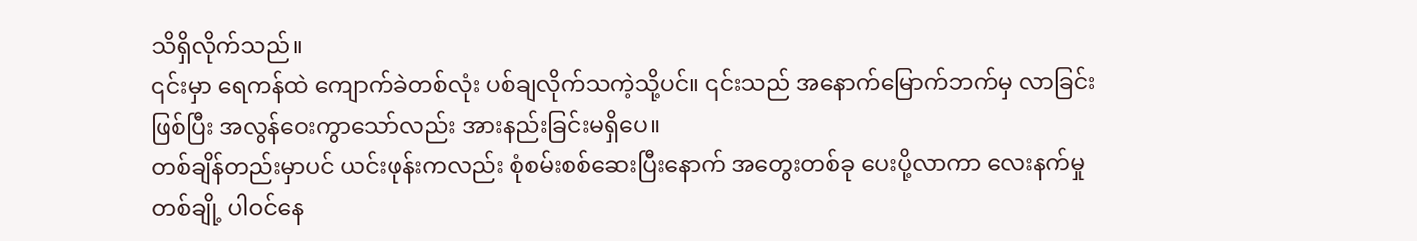သိရှိလိုက်သည်။
၎င်းမှာ ရေကန်ထဲ ကျောက်ခဲတစ်လုံး ပစ်ချလိုက်သကဲ့သို့ပင်။ ၎င်းသည် အနောက်မြောက်ဘက်မှ လာခြင်းဖြစ်ပြီး အလွန်ဝေးကွာသော်လည်း အားနည်းခြင်းမရှိပေ။
တစ်ချိန်တည်းမှာပင် ယင်းဖုန်းကလည်း စုံစမ်းစစ်ဆေးပြီးနောက် အတွေးတစ်ခု ပေးပို့လာကာ လေးနက်မှုတစ်ချို့ ပါဝင်နေ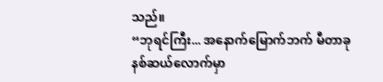သည်။
“ဘုရင်ကြီး... အနောက်မြောက်ဘက် မီတာခုနစ်ဆယ်လောက်မှာ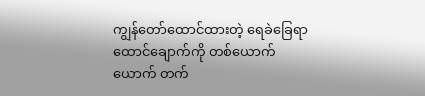ကျွန်တော်ထောင်ထားတဲ့ ရေခဲခြေရာ ထောင်ချောက်ကို တစ်ယောက်ယောက် တက်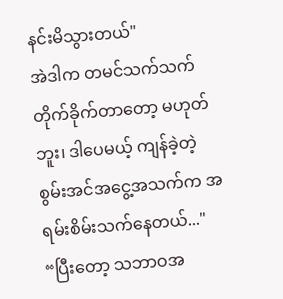နင်းမိသွားတယ်"
အဲဒါက တမင်သက်သက် တိုက်ခိုက်တာတော့ မဟုတ်ဘူး၊ ဒါပေမယ့် ကျန်ခဲ့တဲ့ စွမ်းအင်အငွေ့အသက်က အရမ်းစိမ်းသက်နေတယ်..."
“ပြီးတော့ သဘာဝအ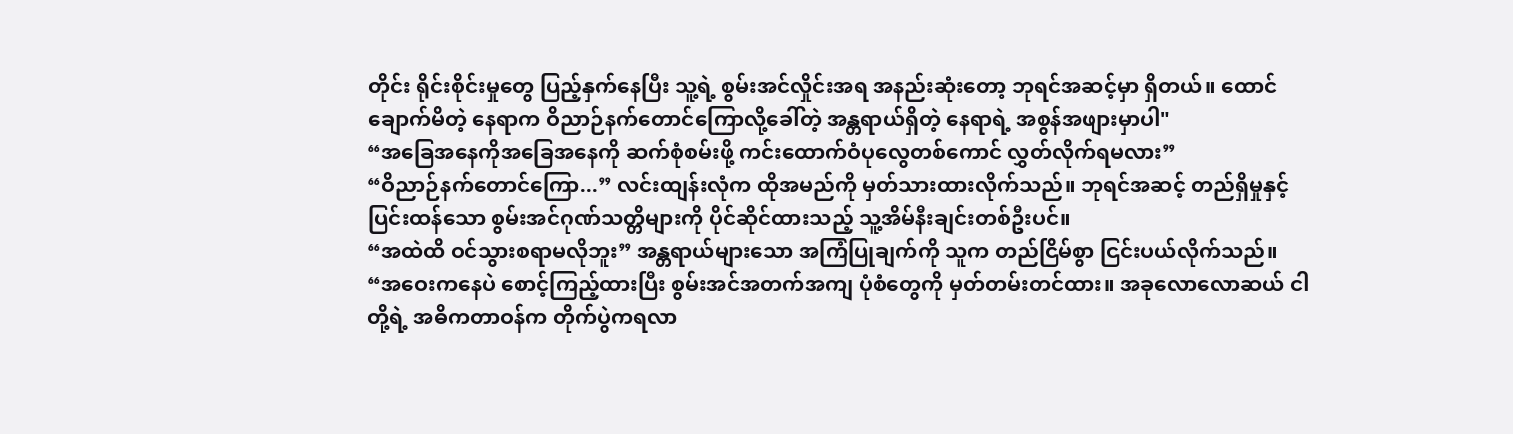တိုင်း ရိုင်းစိုင်းမှုတွေ ပြည့်နှက်နေပြီး သူ့ရဲ့ စွမ်းအင်လှိုင်းအရ အနည်းဆုံးတော့ ဘုရင်အဆင့်မှာ ရှိတယ်။ ထောင်ချောက်မိတဲ့ နေရာက ဝိညာဉ်နက်တောင်ကြောလို့ခေါ်တဲ့ အန္တရာယ်ရှိတဲ့ နေရာရဲ့ အစွန်အဖျားမှာပါ"
“အခြေအနေကိုအခြေအနေကို ဆက်စုံစမ်းဖို့ ကင်းထောက်ဝံပုလွေတစ်ကောင် လွှတ်လိုက်ရမလား”
“ဝိညာဉ်နက်တောင်ကြော...” လင်းထျန်းလုံက ထိုအမည်ကို မှတ်သားထားလိုက်သည်။ ဘုရင်အဆင့် တည်ရှိမှုနှင့် ပြင်းထန်သော စွမ်းအင်ဂုဏ်သတ္တိများကို ပိုင်ဆိုင်ထားသည့် သူ့အိမ်နီးချင်းတစ်ဦးပင်။
“အထဲထိ ဝင်သွားစရာမလိုဘူး” အန္တရာယ်များသော အကြံပြုချက်ကို သူက တည်ငြိမ်စွာ ငြင်းပယ်လိုက်သည်။
“အဝေးကနေပဲ စောင့်ကြည့်ထားပြီး စွမ်းအင်အတက်အကျ ပုံစံတွေကို မှတ်တမ်းတင်ထား။ အခုလောလောဆယ် ငါတို့ရဲ့ အဓိကတာဝန်က တိုက်ပွဲကရလာ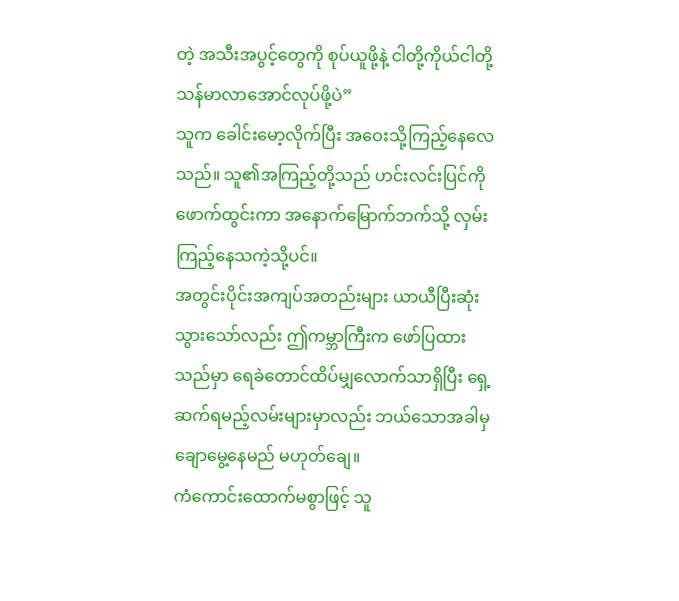တဲ့ အသီးအပွင့်တွေကို စုပ်ယူဖို့နဲ့ ငါတို့ကိုယ်ငါတို့ သန်မာလာအောင်လုပ်ဖို့ပဲ”
သူက ခေါင်းမော့လိုက်ပြီး အဝေးသို့ကြည့်နေလေသည်။ သူ၏အကြည့်တို့သည် ဟင်းလင်းပြင်ကို ဖောက်ထွင်းကာ အနောက်မြောက်ဘက်သို့ လှမ်းကြည့်နေသကဲ့သို့ပင်။
အတွင်းပိုင်းအကျပ်အတည်းများ ယာယီပြီးဆုံးသွားသော်လည်း ဤကမ္ဘာကြီးက ဖော်ပြထားသည်မှာ ရေခဲတောင်ထိပ်မျှလောက်သာရှိပြီး ရှေ့ဆက်ရမည့်လမ်းများမှာလည်း ဘယ်သောအခါမှ ချောမွေ့နေမည် မဟုတ်ချေ။
ကံကောင်းထောက်မစွာဖြင့် သူ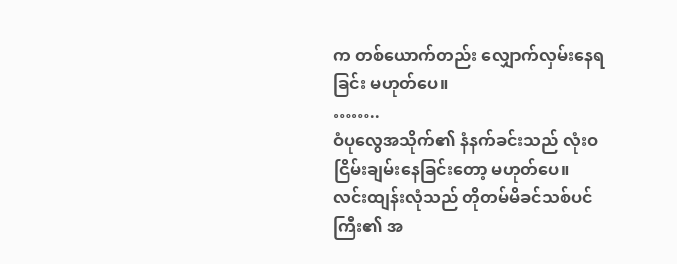က တစ်ယောက်တည်း လျှောက်လှမ်းနေရခြင်း မဟုတ်ပေ။
……..
ဝံပုလွေအသိုက်၏ နံနက်ခင်းသည် လုံးဝ ငြိမ်းချမ်းနေခြင်းတော့ မဟုတ်ပေ။
လင်းထျန်းလုံသည် တိုတမ်မိခင်သစ်ပင်ကြီး၏ အ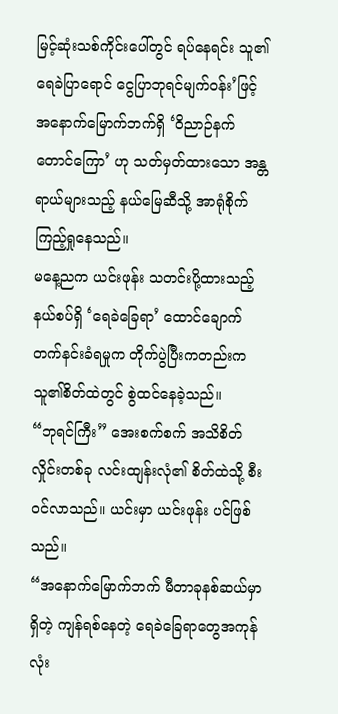မြင့်ဆုံးသစ်ကိုင်းပေါ်တွင် ရပ်နေရင်း သူ၏ ရေခဲပြာရောင် ငွေပြာဘုရင်မျက်ဝန်း’ဖြင့် အနောက်မြောက်ဘက်ရှိ ‘ဝိညာဉ်နက်တောင်ကြော’ ဟု သတ်မှတ်ထားသော အန္တရာယ်များသည့် နယ်မြေဆီသို့ အာရုံစိုက်ကြည့်ရှုနေသည်။
မနေ့ညက ယင်းဖုန်း သတင်းပို့ထားသည့် နယ်စပ်ရှိ ‘ရေခဲခြေရာ’ ထောင်ချောက် တက်နင်းခံရမှုက တိုက်ပွဲပြီးကတည်းက သူ၏စိတ်ထဲတွင် စွဲထင်နေခဲ့သည်။
“ဘုရင်ကြီး” အေးစက်စက် အသိစိတ်လှိုင်းတစ်ခု လင်းထျန်းလုံ၏ စိတ်ထဲသို့ စီးဝင်လာသည်။ ယင်းမှာ ယင်းဖုန်း ပင်ဖြစ်သည်။
“အနောက်မြောက်ဘက် မီတာခုနစ်ဆယ်မှာရှိတဲ့ ကျန်ရစ်နေတဲ့ ရေခဲခြေရာတွေအကုန်လုံး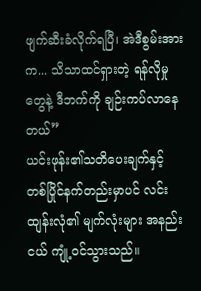ဖျက်ဆီးခံလိုက်ရပြီ၊ အဲဒီစွမ်းအားက... သိသာထင်ရှားတဲ့ ရန်လိုမှုတွေနဲ့ ဒီဘက်ကို ချဉ်းကပ်လာနေတယ်”
ယင်းဖုန်း၏သတိပေးချက်နှင့် တစ်ပြိုင်နက်တည်းမှာပင် လင်းထျန်းလုံ၏ မျက်လုံးများ အနည်းငယ် ကျုံ့ဝင်သွားသည်။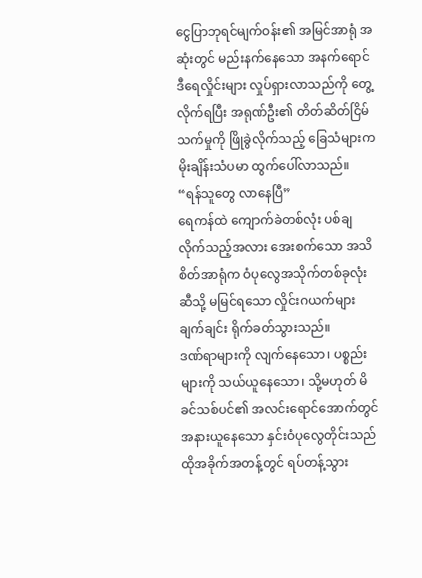ငွေပြာဘုရင်မျက်ဝန်း၏ အမြင်အာရုံ အဆုံးတွင် မည်းနက်နေသော အနက်ရောင် ဒီရေလှိုင်းများ လှုပ်ရှားလာသည်ကို တွေ့လိုက်ရပြီး အရုဏ်ဦး၏ တိတ်ဆိတ်ငြိမ်သက်မှုကို ဖြိုခွဲလိုက်သည့် ခြေသံများက မိုးချိန်းသံပမာ ထွက်ပေါ်လာသည်။
“ရန်သူတွေ လာနေပြီ”
ရေကန်ထဲ ကျောက်ခဲတစ်လုံး ပစ်ချလိုက်သည့်အလား အေးစက်သော အသိစိတ်အာရုံက ဝံပုလွေအသိုက်တစ်ခုလုံးဆီသို့ မမြင်ရသော လှိုင်းဂယက်များ ချက်ချင်း ရိုက်ခတ်သွားသည်။
ဒဏ်ရာများကို လျက်နေသော၊ ပစ္စည်းများကို သယ်ယူနေသော၊ သို့မဟုတ် မိခင်သစ်ပင်၏ အလင်းရောင်အောက်တွင် အနားယူနေသော နှင်းဝံပုလွေတိုင်းသည် ထိုအခိုက်အတန့်တွင် ရပ်တန့်သွား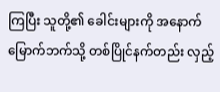ကြပြီး သူတို့၏ ခေါင်းများကို အနောက်မြောက်ဘက်သို့ တစ်ပြိုင်နက်တည်း လှည့်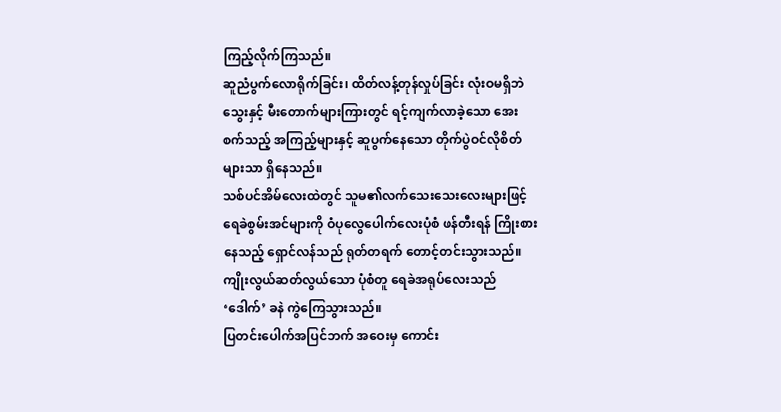ကြည့်လိုက်ကြသည်။
ဆူညံပွက်လောရိုက်ခြင်း၊ ထိတ်လန့်တုန်လှုပ်ခြင်း လုံးဝမရှိဘဲ သွေးနှင့် မီးတောက်များကြားတွင် ရင့်ကျက်လာခဲ့သော အေးစက်သည့် အကြည့်များနှင့် ဆူပွက်နေသော တိုက်ပွဲဝင်လိုစိတ်များသာ ရှိနေသည်။
သစ်ပင်အိမ်လေးထဲတွင် သူမ၏လက်သေးသေးလေးများဖြင့် ရေခဲစွမ်းအင်များကို ဝံပုလွေပေါက်လေးပုံစံ ဖန်တီးရန် ကြိုးစားနေသည့် ရှောင်လန်သည် ရုတ်တရက် တောင့်တင်းသွားသည်။
ကျိုးလွယ်ဆတ်လွယ်သော ပုံစံတူ ရေခဲအရုပ်လေးသည် ‘ဒေါက်’ ခနဲ ကွဲကြေသွားသည်။
ပြတင်းပေါက်အပြင်ဘက် အဝေးမှ ကောင်း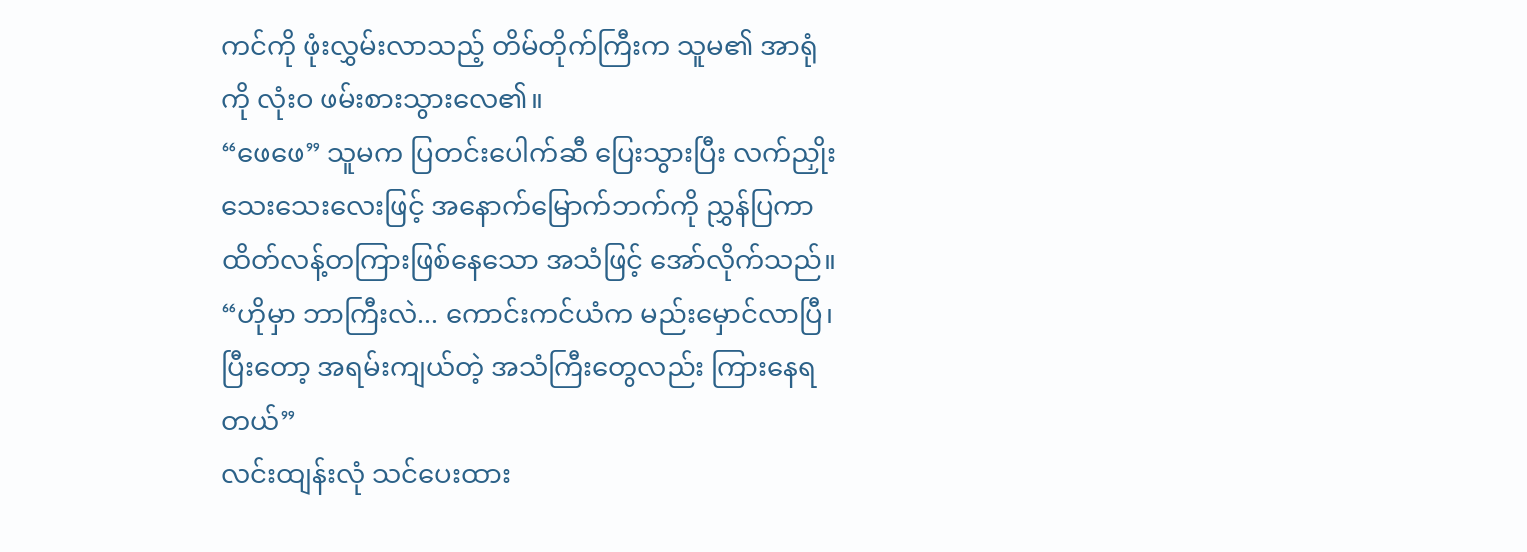ကင်ကို ဖုံးလွှမ်းလာသည့် တိမ်တိုက်ကြီးက သူမ၏ အာရုံကို လုံးဝ ဖမ်းစားသွားလေ၏။
“ဖေဖေ” သူမက ပြတင်းပေါက်ဆီ ပြေးသွားပြီး လက်ညှိုးသေးသေးလေးဖြင့် အနောက်မြောက်ဘက်ကို ညွှန်ပြကာ ထိတ်လန့်တကြားဖြစ်နေသော အသံဖြင့် အော်လိုက်သည်။
“ဟိုမှာ ဘာကြီးလဲ... ကောင်းကင်ယံက မည်းမှောင်လာပြီ၊ ပြီးတော့ အရမ်းကျယ်တဲ့ အသံကြီးတွေလည်း ကြားနေရတယ်”
လင်းထျန်းလုံ သင်ပေးထား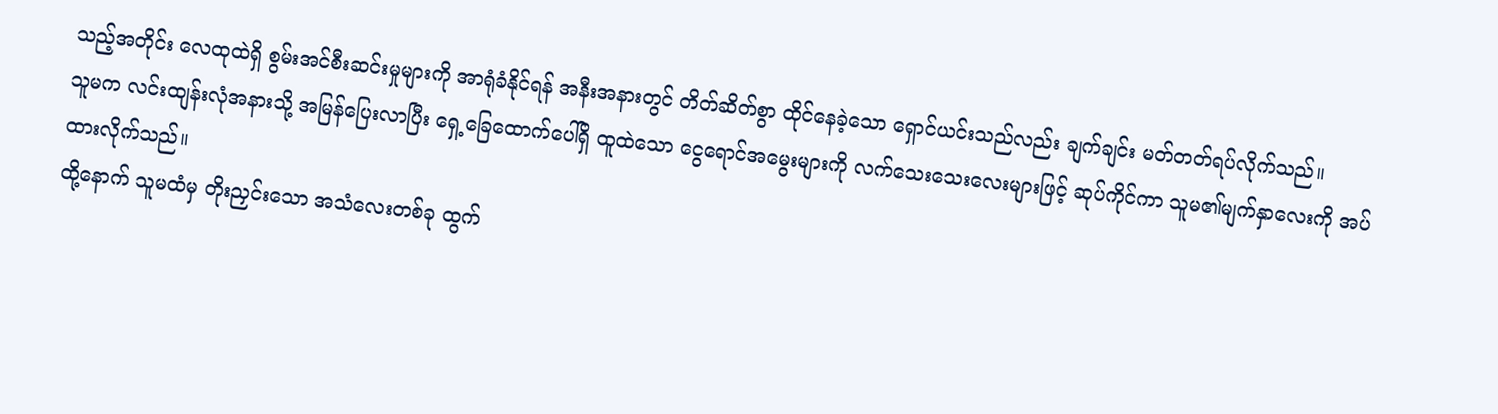သည့်အတိုင်း လေထုထဲရှိ စွမ်းအင်စီးဆင်းမှုများကို အာရုံခံနိုင်ရန် အနီးအနားတွင် တိတ်ဆိတ်စွာ ထိုင်နေခဲ့သော ရှောင်ယင်းသည်လည်း ချက်ချင်း မတ်တတ်ရပ်လိုက်သည်။
သူမက လင်းထျန်းလုံအနားသို့ အမြန်ပြေးလာပြီး ရှေ့ခြေထောက်ပေါ်ရှိ ထူထဲသော ငွေရောင်အမွေးများကို လက်သေးသေးလေးများဖြင့် ဆုပ်ကိုင်ကာ သူမ၏မျက်နှာလေးကို အပ်ထားလိုက်သည်။
ထို့နောက် သူမထံမှ တိုးညှင်းသော အသံလေးတစ်ခု ထွက်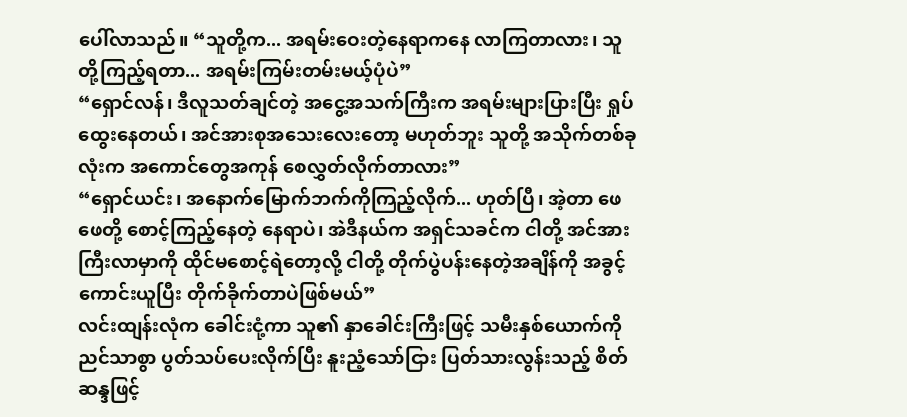ပေါ်လာသည်။ “သူတို့က... အရမ်းဝေးတဲ့နေရာကနေ လာကြတာလား၊ သူတို့ကြည့်ရတာ... အရမ်းကြမ်းတမ်းမယ့်ပုံပဲ”
“ရှောင်လန်၊ ဒီလူသတ်ချင်တဲ့ အငွေ့အသက်ကြီးက အရမ်းများပြားပြီး ရှုပ်ထွေးနေတယ်၊ အင်အားစုအသေးလေးတော့ မဟုတ်ဘူး သူတို့ အသိုက်တစ်ခုလုံးက အကောင်တွေအကုန် စေလွှတ်လိုက်တာလား”
“ရှောင်ယင်း၊ အနောက်မြောက်ဘက်ကိုကြည့်လိုက်... ဟုတ်ပြီ၊ အဲ့တာ ဖေဖေတို့ စောင့်ကြည့်နေတဲ့ နေရာပဲ၊ အဲဒီနယ်က အရှင်သခင်က ငါတို့ အင်အားကြီးလာမှာကို ထိုင်မစောင့်ရဲတော့လို့ ငါတို့ တိုက်ပွဲပန်းနေတဲ့အချိန်ကို အခွင့်ကောင်းယူပြီး တိုက်ခိုက်တာပဲဖြစ်မယ်”
လင်းထျန်းလုံက ခေါင်းငုံ့ကာ သူ၏ နှာခေါင်းကြီးဖြင့် သမီးနှစ်ယောက်ကို ညင်သာစွာ ပွတ်သပ်ပေးလိုက်ပြီး နူးညံ့သော်ငြား ပြတ်သားလွန်းသည့် စိတ်ဆန္ဒဖြင့်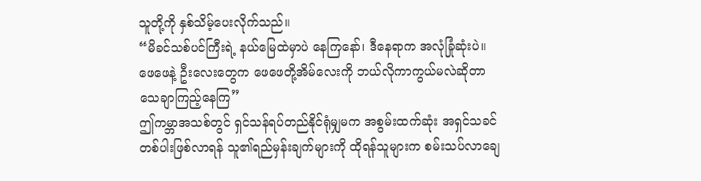သူတို့ကို နှစ်သိမ့်ပေးလိုက်သည်။
“မိခင်သစ်ပင်ကြီးရဲ့ နယ်မြေထဲမှာပဲ နေကြနော်၊ ဒီနေရာက အလုံခြုံဆုံးပဲ။ ဖေဖေနဲ့ ဦးလေးတွေက ဖေဖေတို့အိမ်လေးကို ဘယ်လိုကာကွယ်မလဲဆိုတာ သေချာကြည့်နေကြ”
ဤကမ္ဘာအသစ်တွင် ရှင်သန်ရပ်တည်နိုင်ရုံမျှမက အစွမ်းထက်ဆုံး အရှင်သခင်တစ်ပါးဖြစ်လာရန် သူ၏ရည်မှန်းချက်များကို ထိုရန်သူများက စမ်းသပ်လာချေ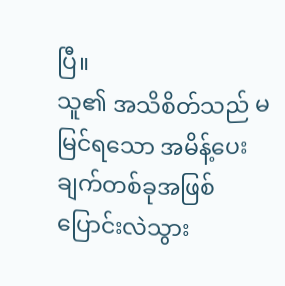ပြီ။
သူ၏ အသိစိတ်သည် မမြင်ရသော အမိန့်ပေးချက်တစ်ခုအဖြစ် ပြောင်းလဲသွား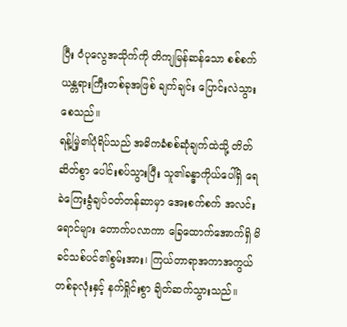ပြီး ဝံပုလွေအသိုက်ကို တိကျမြန်ဆန်သော စစ်စက်ယန္တရားကြီးတစ်ခုအဖြစ် ချက်ချင်း ပြောင်းလဲသွားစေသည်။
ရန့်မြဲ့၏ပုံရိပ်သည် အဓိကခံစစ်ဆုံချက်ထဲသို့ တိတ်ဆိတ်စွာ ပေါင်းစပ်သွားပြီး သူ၏ခန္ဓာကိုယ်ပေါ်ရှိ ရေခဲကြေးခွံချပ်ဝတ်တန်ဆာမှာ အေးစက်စက် အလင်းရောင်များ တောက်ပလာကာ ခြေထောက်အောက်ရှိ မိခင်သစ်ပင်၏စွမ်းအား၊ ကြယ်တာရာအကာအကွယ်တစ်ခုလုံးနှင့် နက်ရှိုင်းစွာ ချိတ်ဆက်သွားသည်။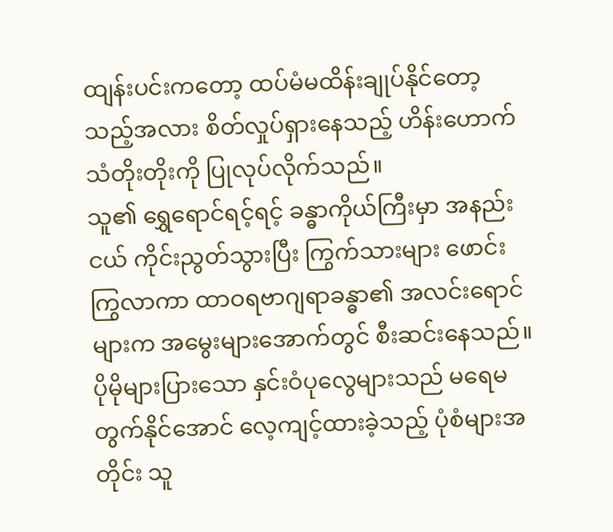ထျန်းပင်းကတော့ ထပ်မံမထိန်းချုပ်နိုင်တော့သည့်အလား စိတ်လှုပ်ရှားနေသည့် ဟိန်းဟောက်သံတိုးတိုးကို ပြုလုပ်လိုက်သည်။
သူ၏ ရွှေရောင်ရင့်ရင့် ခန္ဓာကိုယ်ကြီးမှာ အနည်းငယ် ကိုင်းညွတ်သွားပြီး ကြွက်သားများ ဖောင်းကြွလာကာ ထာဝရဗာဂျရာခန္ဓာ၏ အလင်းရောင်များက အမွေးများအောက်တွင် စီးဆင်းနေသည်။
ပိုမိုများပြားသော နှင်းဝံပုလွေများသည် မရေမတွက်နိုင်အောင် လေ့ကျင့်ထားခဲ့သည့် ပုံစံများအတိုင်း သူ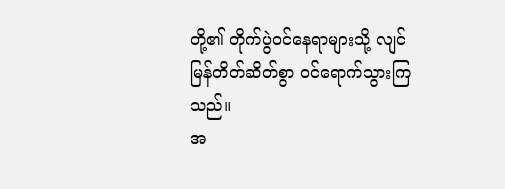တို့၏ တိုက်ပွဲဝင်နေရာများသို့ လျင်မြန်တိတ်ဆိတ်စွာ ဝင်ရောက်သွားကြသည်။
အ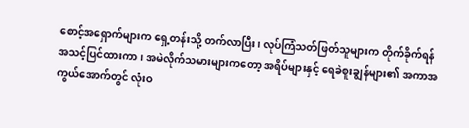စောင့်အရှောက်များက ရှေ့တန်းသို့ တက်လာပြီး၊ လုပ်ကြံသတ်ဖြတ်သူများက တိုက်ခိုက်ရန် အသင့်ပြင်ထားကာ၊ အမဲလိုက်သမားများကတော့ အရိပ်များနှင့် ရေခဲစူးချွန်များ၏ အကာအကွယ်အောက်တွင် လုံးဝ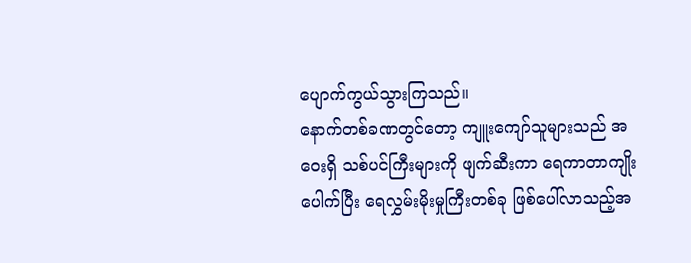ပျောက်ကွယ်သွားကြသည်။
နောက်တစ်ခဏတွင်တော့ ကျူးကျော်သူများသည် အဝေးရှိ သစ်ပင်ကြီးများကို ဖျက်ဆီးကာ ရေကာတာကျိုးပေါက်ပြီး ရေလွှမ်းမိုးမှုကြီးတစ်ခု ဖြစ်ပေါ်လာသည့်အ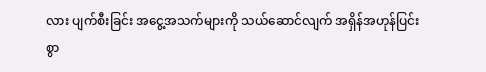လား ပျက်စီးခြင်း အငွေ့အသက်များကို သယ်ဆောင်လျက် အရှိန်အဟုန်ပြင်းစွာ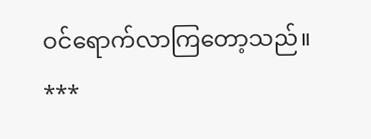ဝင်ရောက်လာကြတော့သည်။
***